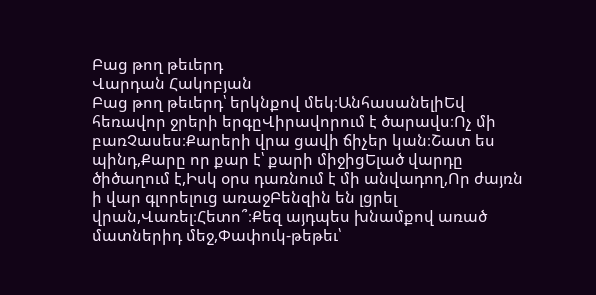Բաց թող թեւերդ
Վարդան Հակոբյան
Բաց թող թեւերդ՝ երկնքով մեկ։ԱնհասանելիԵվ հեռավոր ջրերի երգըՎիրավորում է ծարավս։Ոչ մի բառՉասես։Քարերի վրա ցավի ճիչեր կան։Շատ ես պինդ,Քարը որ քար է՝ քարի միջիցԵլած վարդը ծիծաղում է,Իսկ օրս դառնում է մի անվադող,Որ ժայռն ի վար գլորելուց առաջԲենզին են լցրել վրան,Վառել։Հետո՞։Քեզ այդպես խնամքով առած մատներիդ մեջ,Փափուկ-թեթեւ՝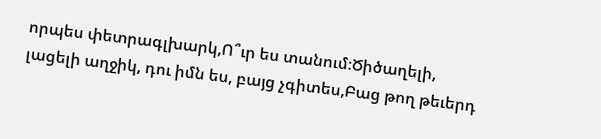որպես փետրագլխարկ,Ո՞ւր ես տանում։Ծիծաղելի, լացելի աղջիկ, դու իմն ես, բայց չգիտես,Բաց թող թեւերդ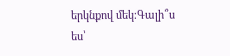երկնքով մեկ։Գալի՞ս ես՝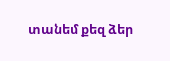տանեմ քեզ ձեր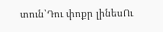տուն՝Դու փոքր լինեսՈւ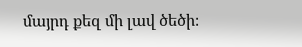մայրդ քեզ մի լավ ծեծի։